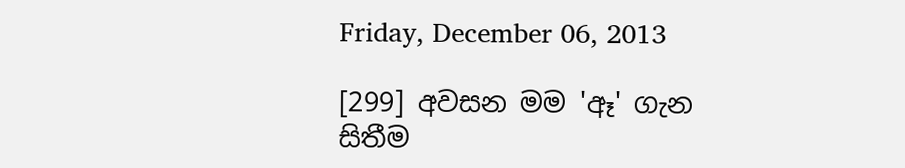Friday, December 06, 2013

[299] අවසන මම 'ඈ' ගැන සිතීම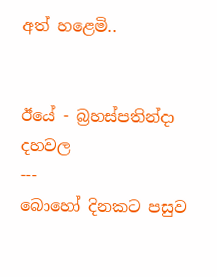අත් හළෙමි..


ඊයේ - බ්‍රහස්පතින්දා දහවල
---
බොහෝ දිනකට පසුව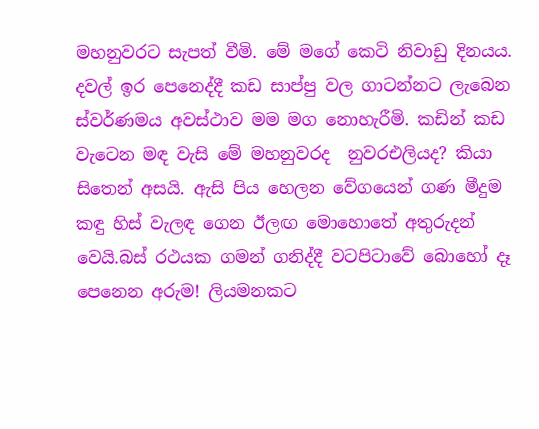මහනුවරට සැපත් වීමි. මේ මගේ කෙටි නිවාඩු දිනයය. දවල් ඉර පෙනෙද්දී කඩ සාප්පු වල ගාටන්නට ලැබෙන ස්වර්ණමය අවස්ථාව මම මග නොහැරීමි. කඩින් කඩ වැටෙන මඳ වැසි මේ මහනුවරද  නුවරඑලියද? කියා සිතෙන් අසයි. ඇසි පිය හෙලන වේගයෙන් ගණ මීදුම කඳු හිස් වැලඳ ගෙන ඊලඟ මොහොතේ අතුරුදන් වෙයි.බස් රථයක ගමන් ගනිද්දී වටපිටාවේ බොහෝ දෑ පෙනෙන අරුම! ලියමනකට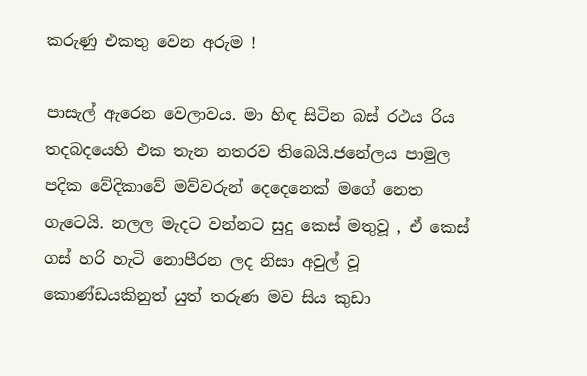කරුණු එකතු වෙන අරුම !

පාසැල් ඇරෙන වෙලාවය. මා හිඳ සිටින බස් රථය රිය තදබදයෙහි එක තැන නතරව තිබෙයි.ජනේලය පාමුල පදික වේදිකාවේ මව්වරුන් දෙදෙනෙක් මගේ නෙත ගැටෙයි. නලල මැදට වන්නට සුදු කෙස් මතුවූ , ඒ කෙස් ගස් හරි හැටි නොපීරන ලද නිසා අවුල් වූ කොණ්ඩයකිනුත් යුත් තරුණ මව සිය කුඩා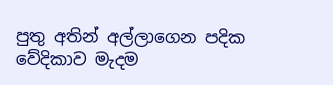පුතු අතින් අල්ලාගෙන පදික වේදිකාව මැදම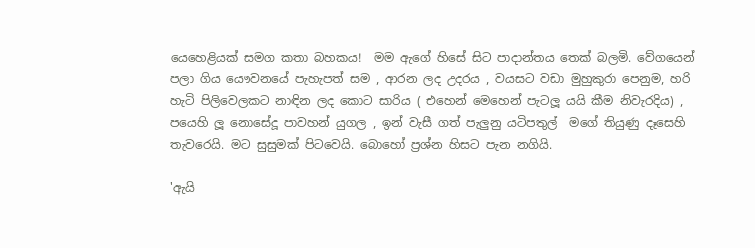යෙහෙළියක් සමග කතා බහකය!  මම ඇගේ හිසේ සිට පාදාන්තය තෙක් බලමි. වේගයෙන් පලා ගිය යෞවනයේ පැහැපත් සම , ආරන ලද උදරය , වයසට වඩා මුහුකුරා පෙනුම, හරි හැටි පිලිවෙලකට නාඳින ලද කොට සාරිය ( එහෙන් මෙහෙන් පැටලූ යයි කීම නිවැරදිය) , පයෙහි ලූ නොසේදූ පාවහන් යුගල , ඉන් වැසී ගත් පැලුනු යටිපතුල්  මගේ තියුණු දෑසෙහි තැවරෙයි. මට සුසුමක් පිටවෙයි. බොහෝ ප්‍රශ්න හිසට පැන නගියි.

'ඇයි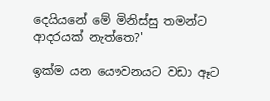දෙයියනේ මේ මිනිස්සු තමන්ට ආදරයක් නැත්තෙ?'

ඉක්ම යන යෞවනයට වඩා ඈට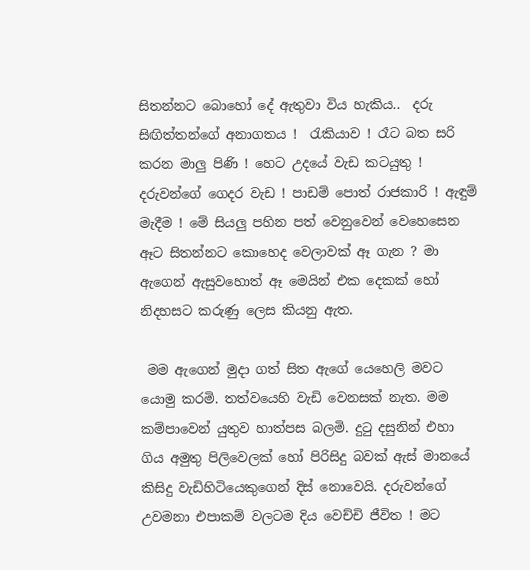සිතන්නට බොහෝ දේ ඇතුවා විය හැකිය..  දරු සිඟිත්තන්ගේ අනාගතය !  රැකියාව ! රෑට බත සරි කරන මාලු පිණි ! හෙට උදයේ වැඩ කටයුතු ! දරුවන්ගේ ගෙදර වැඩ ! පාඩම් පොත් රාජකාරි ! ඇඳුම් මැදීම ! මේ සියලු පහින පත් වෙනුවෙන් වෙහෙසෙන ඈට සිතන්නට කොහෙද වෙලාවක් ඈ ගැන ? මා ඇගෙන් ඇසුවහොත් ඈ මෙයින් එක දෙකක් හෝ නිදහසට කරුණු ලෙස කියනු ඇත.

 මම ඇගෙන් මුදා ගත් සිත ඇගේ යෙහෙලි මවට යොමු කරමි. තත්වයෙහි වැඩි වෙනසක් නැත. මම කම්පාවෙන් යුතුව හාත්පස බලමි. දුටු දසුනින් එහා ගිය අමුතු පිලිවෙලක් හෝ පිරිසිදු බවක් ඇස් මානයේ කිසිදු වැඩිහිටියෙකුගෙන් දිස් නොවෙයි. දරුවන්ගේ උවමනා එපාකම් වලටම දිය වෙච්චි ජීවිත ! මට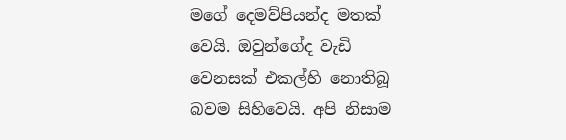මගේ දෙමව්පියන්ද මතක් වෙයි. ඔවුන්ගේද වැඩි වෙනසක් එකල්හි නොතිබූ බවම සිහිවෙයි. අපි නිසාම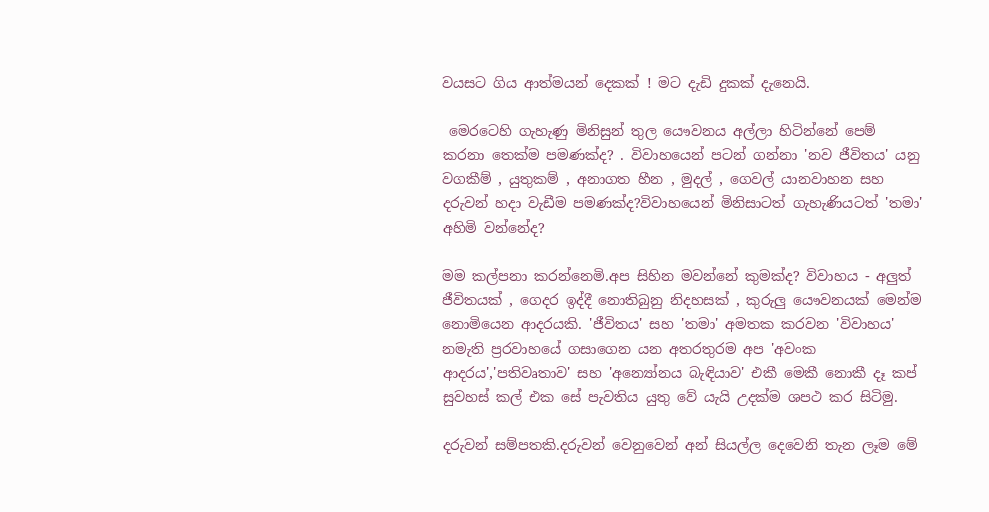වයසට ගිය ආත්මයන් දෙකක් ! මට දැඩි දුකක් දැනෙයි.

 මෙරටෙහි ගැහැණු මිනිසුන් තුල යෞවනය අල්ලා හිටින්නේ පෙම් කරනා තෙක්ම පමණක්ද? . විවාහයෙන් පටන් ගන්නා 'නව ජීවිතය' යනු වගකීම් , යුතුකම් , අනාගත හීන , මුදල් , ගෙවල් යානවාහන සහ දරුවන් හදා වැඩීම පමණක්ද?විවාහයෙන් මිනිසාටත් ගැහැණියටත් 'තමා' අහිමි වන්නේද?

මම කල්පනා කරන්නෙමි.අප සිහින මවන්නේ කුමක්ද? විවාහය - අලුත් ජීවිතයක් , ගෙදර ඉද්දී නොතිබුනු නිදහසක් , කුරුලු යෞවනයක් මෙන්ම නොමියෙන ආදරයකි. 'ජීවිතය' සහ 'තමා' අමතක කරවන 'විවාහය' නමැති ප්‍රරවාහයේ ගසාගෙන යන අතරතුරම අප 'අවංක ආදරය','පතිවෘතාව' සහ 'අන්‍යෝනය බැඳියාව' එකී මෙකී නොකී දෑ කප් සුවහස් කල් එක සේ පැවතිය යුතු වේ යැයි උදක්ම ශපථ කර සිටිමු.

දරුවන් සම්පතකි.දරුවන් වෙනුවෙන් අන් සියල්ල දෙවෙනි තැන ලෑම මේ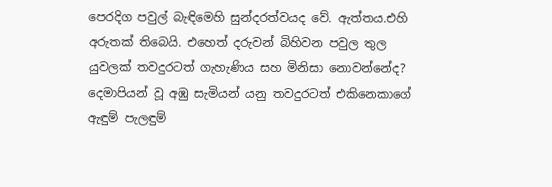පෙරදිග පවුල් බැඳිමෙහි සුන්දරත්වයද වේ. ඇත්තය.එහි අරුතක් තිබෙයි. එහෙත් දරුවන් බිහිවන පවුල තුල යුවලක් තවදුරටත් ගැහැණිය සහ මිනිසා නොවන්නේද? දෙමාපියන් වූ අඹු සැමියන් යනු තවදුරටත් එකිනෙකාගේ ඇඳුම් පැලඳුම්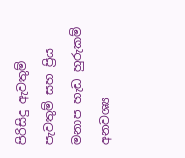පිරිසිදු ඇවතුම් පැවතුම් සහ ප්‍රිය මනාප හැඩ හුරුකම් අනවශ්‍ය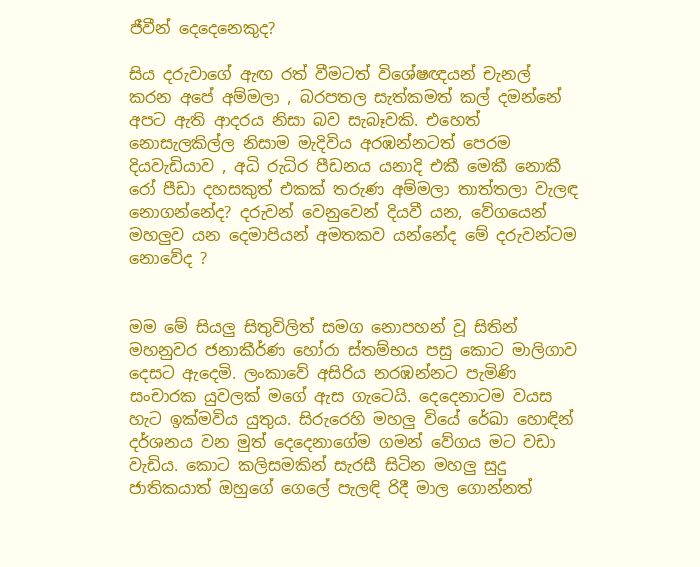ජීවීන් දෙදෙනෙකුද?

සිය දරුවාගේ ඇඟ රත් වීමටත් විශේෂඥයන් චැනල් කරන අපේ අම්මලා , බරපතල සැත්කමත් කල් දමන්නේ අපට ඇති ආදරය නිසා බව සැබෑවකි. එහෙත් නොසැලකිල්ල නිසාම මැදිවිය අරඹන්නටත් පෙරම දියවැඩියාව , අධි රුධිර පීඩනය යනාදි එකී මෙකී නොකී රෝ පීඩා දහසකුත් එකක් තරුණ අම්මලා තාත්තලා වැලඳ නොගන්නේද? දරුවන් වෙනුවෙන් දියවී යන, වේගයෙන් මහලුව යන දෙමාපියන් අමතකව යන්නේද මේ දරුවන්ටම නොවේද ?


මම මේ සියලු සිතුවිලිත් සමග නොපහන් වූ සිතින් මහනුවර ජනාකීර්ණ හෝරා ස්තම්භය පසු කොට මාලිගාව දෙසට ඇදෙමි. ලංකාවේ අසිරිය නරඹන්නට පැමිණි සංචාරක යුවලක් මගේ ඇස ගැටෙයි. දෙදෙනාටම වයස හැට ඉක්මවිය යුතුය. සිරුරෙහි මහලු වියේ රේඛා හොඳින් දර්ශනය වන මුත් දෙදෙනාගේම ගමන් වේගය මට වඩා වැඩිය. කොට කලිසමකින් සැරසී සිටින මහලු සුදු ජාතිකයාත් ඔහුගේ ගෙලේ පැලඳි රිදී මාල ගොන්නත්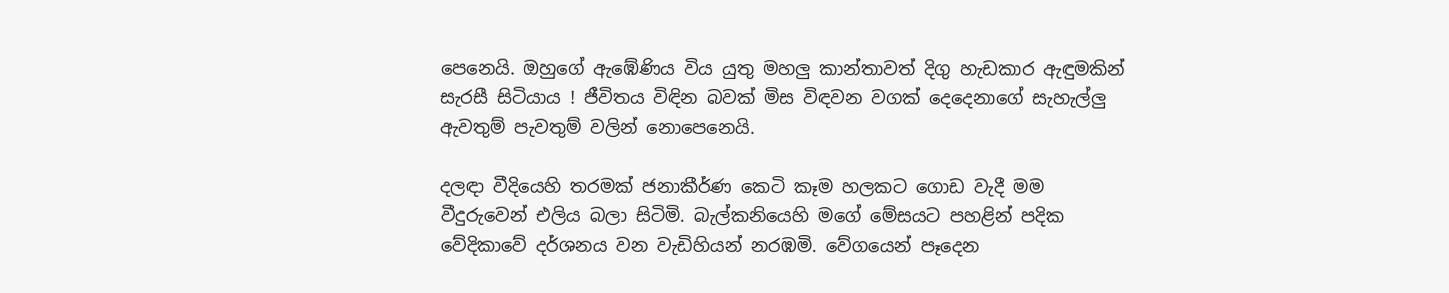පෙනෙයි. ඔහුගේ ඇඹේණිය විය යුතු මහලු කාන්තාවත් දිගු හැඩකාර ඇඳුමකින් සැරසී සිටියාය ! ජීවිතය විඳින බවක් මිස විඳවන වගක් දෙදෙනාගේ සැහැල්ලු ඇවතුම් පැවතුම් වලින් නොපෙනෙයි.

දලඳා වීදියෙහි තරමක් ජනාකීර්ණ කෙටි කෑම හලකට ගොඩ වැදී මම වීදුරුවෙන් එලිය බලා සිටිමි. බැල්කනියෙහි මගේ මේසයට පහළින් පදික වේදිකාවේ දර්ශනය වන වැඩිහියන් නරඹමි. වේගයෙන් පෑදෙන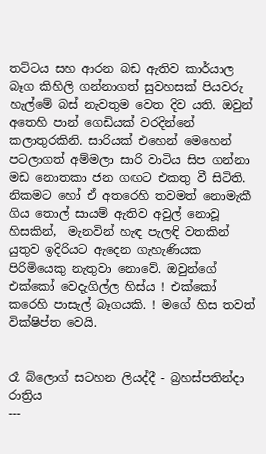තට්ටය සහ ආරන බඩ ඇතිව කාර්යාල බෑග කිහිලි ගන්නාගත් සුවහසක් පියවරු හැල්මේ බස් නැවතුම වෙත දිව යති. ඔවුන් අතෙහි පාන් ගෙඩියක් වරදින්නේ කලාතුරකිනි. සාරියක් එහෙන් මෙහෙන් පටලාගත් අම්මලා සාරි වාටිය සිප ගන්නා මඩ නොතකා ජන ගඟට එකතු වී සිටිති. නිකමට හෝ ඒ අතරෙහි තවමත් නොමැකී ගිය තොල් සායම් ඇතිව අවුල් නොවූ හිසකින්,  මැනවින් හැඳ පැලඳි වතකින් යුතුව ඉදිරියට ඇදෙන ගැහැණියක පිරිමියෙකු නැතුවා නොවේ. ඔවුන්ගේ එක්කෝ වෙදැගිල්ල හිස්ය ! එක්කෝ කරෙහි පාසැල් බෑගයකි. ! මගේ හිස තවත් වික්ෂිප්ත වෙයි.


රෑ බ්ලොග් සටහන ලියද්දී - බ්‍රහස්පතින්දා රාත්‍රිය
---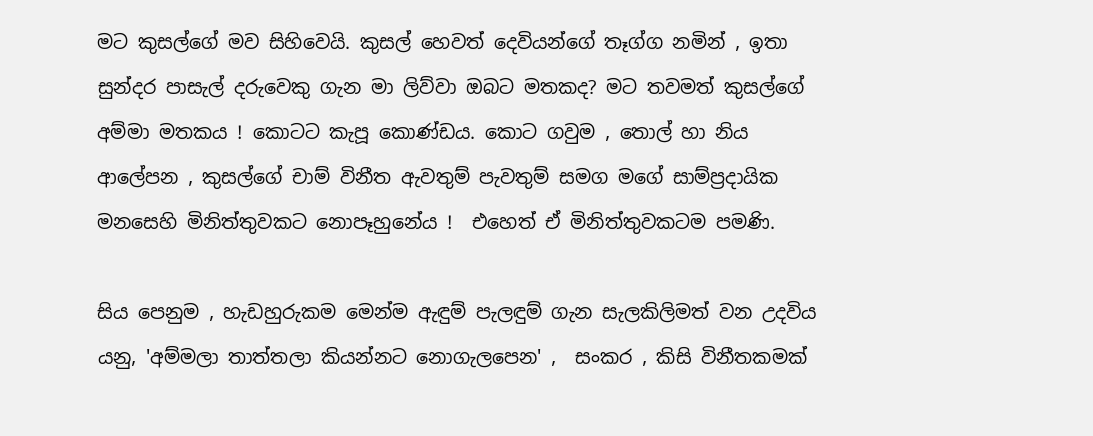මට කුසල්ගේ මව සිහිවෙයි. කුසල් හෙවත් දෙවියන්ගේ තෑග්ග නමින් , ඉතා සුන්දර පාසැල් දරුවෙකු ගැන මා ලිව්වා ඔබට මතකද? මට තවමත් කුසල්ගේ අම්මා මතකය ! කොටට කැපූ කොණ්ඩය. කොට ගවුම , තොල් හා නිය ආලේපන , කුසල්ගේ චාම් විනීත ඇවතුම් පැවතුම් සමග මගේ සාම්ප්‍රදායික මනසෙහි මිනිත්තුවකට නොපෑහුනේය !  එහෙත් ඒ මිනිත්තුවකටම පමණි.

සිය පෙනුම , හැඩහුරුකම මෙන්ම ඇඳුම් පැලඳුම් ගැන සැලකිලිමත් වන උදවිය යනු, 'අම්මලා තාත්තලා කියන්නට නොගැලපෙන' ,  සංකර , කිසි විනීතකමක්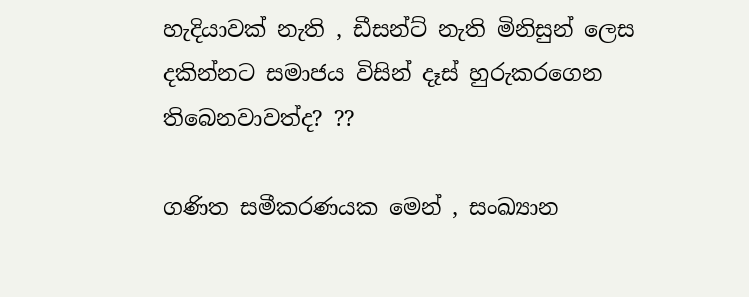හැදියාවක් නැති , ඩීසන්ට් නැති මිනිසුන් ලෙස දකින්නට සමාජය විසින් දෑස් හුරුකරගෙන තිබෙනවාවත්ද? ??

ගණිත සමීකරණයක මෙන් , සංඛ්‍යාන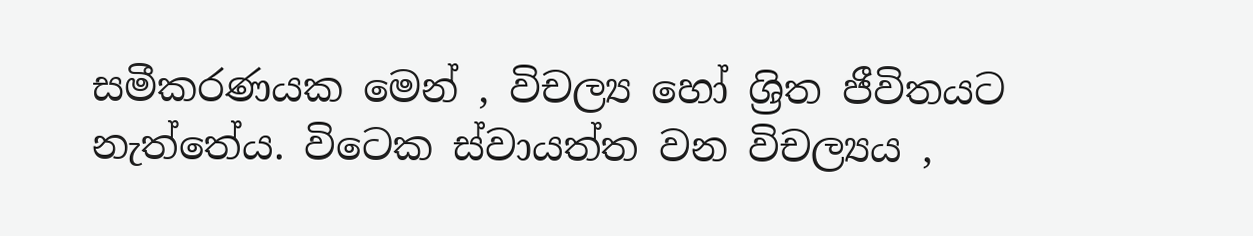සමීකරණයක මෙන් , විචල්‍ය හෝ ශ්‍රිත ජීවිතයට නැත්තේය. විටෙක ස්වායත්ත වන විචල්‍යය ,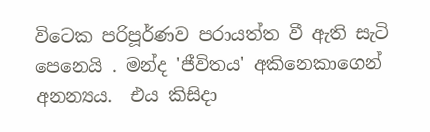විටෙක පරිපූර්ණව පරායත්ත වී ඇති සැටි පෙනෙයි . මන්ද 'ජීවිතය' අකිනෙකාගෙන් අනන්‍යය.  එය කිසිදා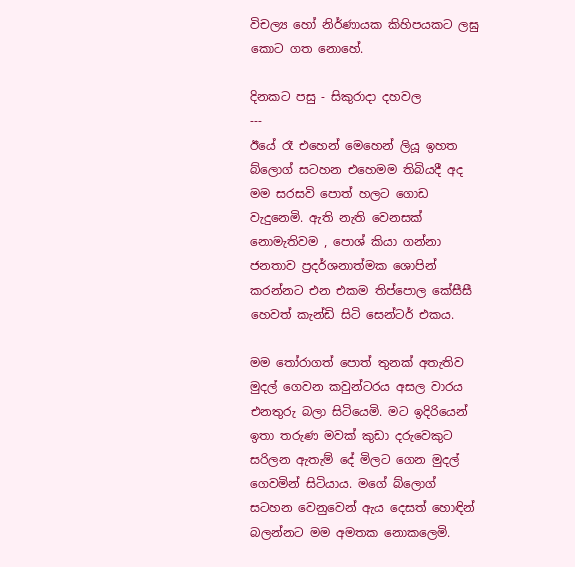විචල්‍ය හෝ නිර්ණායක කිහිපයකට ලඝු කොට ගත නොහේ.

දිනකට පසු - සිකුරාදා දහවල
---
ඊයේ රෑ එහෙන් මෙහෙන් ලියූ ඉහත බ්ලොග් සටහන එහෙමම තිබියදී අද මම සරසවි පොත් හලට ගොඩ වැදුනෙමි. ඇති නැති වෙනසක් නොමැතිවම , පොශ් කියා ගන්නා ජනතාව ප්‍රදර්ශනාත්මක ශොපින් කරන්නට එන එකම තිප්පොල කේසීසී හෙවත් කැන්ඩි සිටි සෙන්ටර් එකය.

මම තෝරාගත් පොත් තුනක් අතැතිව මුදල් ගෙවන කවුන්ටරය අසල වාරය එනතුරු බලා සිටියෙමි. මට ඉදිරියෙන් ඉතා තරුණ මවක් කුඩා දරුවෙකුට සරිලන ඇතැම් දේ මිලට ගෙන මුදල් ගෙවමින් සිටියාය. මගේ බ්ලොග් සටහන වෙනුවෙන් ඇය දෙසත් හොඳින් බලන්නට මම අමතක නොකලෙමි.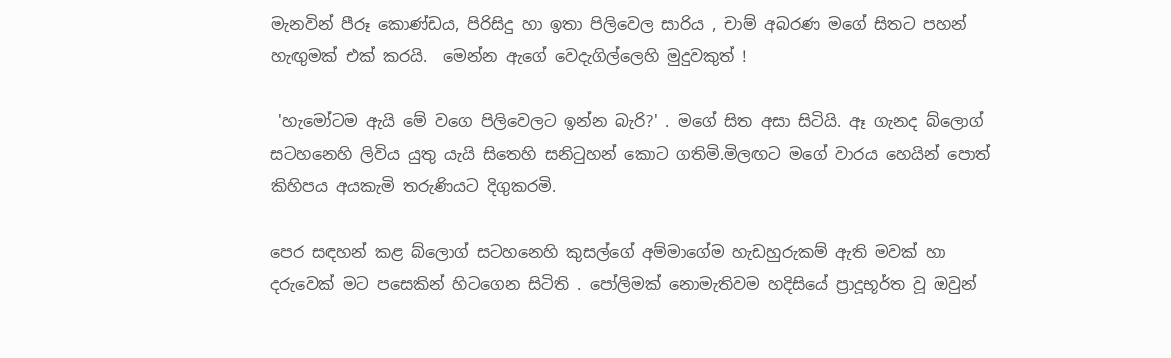මැනවින් පීරූ කොණ්ඩය, පිරිසිදු හා ඉතා පිලිවෙල සාරිය , චාම් අබරණ මගේ සිතට පහන් හැඟුමක් එක් කරයි.  මෙන්න ඇගේ වෙදැගිල්ලෙහි මුදුවකුත් !

 'හැමෝටම ඇයි මේ වගෙ පිලිවෙලට ඉන්න බැරි?' . මගේ සිත අසා සිටියි. ඈ ගැනද බ්ලොග් සටහනෙහි ලිවිය යුතු යැයි සිතෙහි සනිටුහන් කොට ගතිමි.මිලඟට මගේ වාරය හෙයින් පොත් කිහිපය අයකැමි තරුණියට දිගුකරමි.

පෙර සඳහන් කළ බ්ලොග් සටහනෙහි කුසල්ගේ අම්මාගේම හැඩහුරුකම් ඇති මවක් හා දරුවෙක් මට පසෙකින් හිටගෙන සිටිති . පෝලිමක් නොමැතිවම හදිසියේ ප්‍රාදූභූර්ත වූ ඔවුන්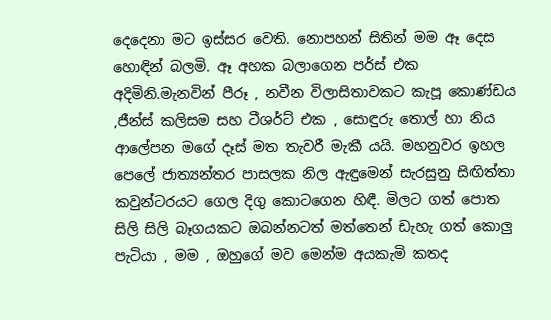දෙදෙනා මට ඉස්සර වෙති. නොපහන් සිතින් මම ඈ දෙස හොඳින් බලමි. ඈ අහක බලාගෙන පර්ස් එක අදිමිනි.මැනවින් පීරූ , නවීන විලාසිතාවකට කැපූ කොණ්ඩය ,ජීන්ස් කලිසම සහ ටීශර්ට් එක , සොඳුරු තොල් හා නිය ආලේපන මගේ දෑස් මත තැවරී මැකී යයි. මහනුවර ඉහල පෙලේ ජාත්‍යන්තර පාසලක නිල ඇඳුමෙන් සැරසුනු සිඟිත්තා කවුන්ටරයට ගෙල දිගු කොටගෙන හිඳී. මිලට ගත් පොත සිලි සිලි බෑගයකට ඔබන්නටත් මත්තෙන් ඩැහැ ගත් කොලු පැටියා , මම , ඔහුගේ මව මෙන්ම අයකැමි කතද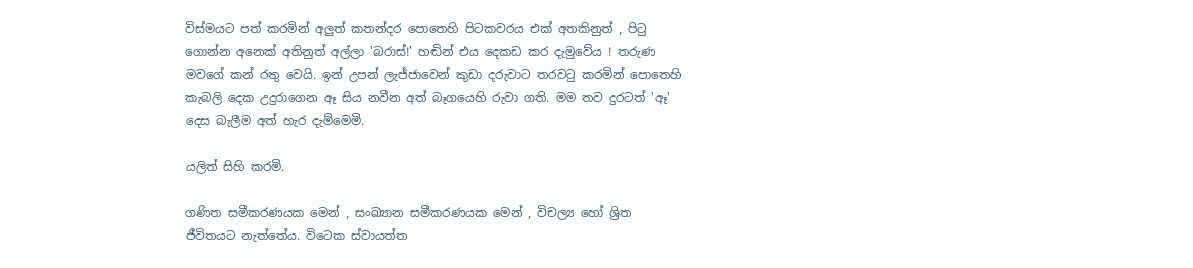විස්මයට පත් කරමින් අලුත් කතන්දර පොතෙහි පිටකවරය එක් අතකිනුත් , පිටු ගොන්න අනෙක් අතිනුත් අල්ලා 'බරාස්!' හඬින් එය දෙකඩ කර දැමුවේය ! තරුණ මවගේ කන් රතු වෙයි. ඉන් උපන් ලැජ්ජාවෙන් කුඩා දරුවාට තරවටු කරමින් පොතෙහි කැබලි දෙක උදුරාගෙන ඈ සිය නවීන අත් බෑගයෙහි රුවා ගති. මම තව දුරටත් 'ඈ' දෙස බැලීම අත් හැර දැම්මෙමි.

යලිත් සිහි කරමි.

ගණිත සමීකරණයක මෙන් , සංඛ්‍යාන සමීකරණයක මෙන් , විචල්‍ය හෝ ශ්‍රිත ජීවිතයට නැත්තේය. විටෙක ස්වායත්ත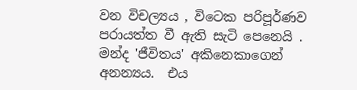වන විචල්‍යය , විටෙක පරිපූර්ණව පරායත්ත වී ඇති සැටි පෙනෙයි . මන්ද 'ජීවිතය' අකිනෙකාගෙන් අනන්‍යය.  එය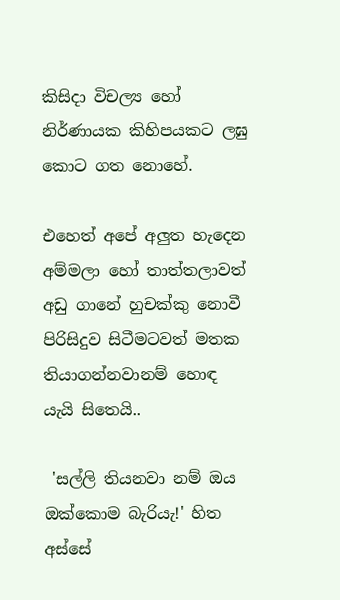කිසිදා විචල්‍ය හෝ නිර්ණායක කිහිපයකට ලඝු කොට ගත නොහේ.

එහෙත් අපේ අලුත හැදෙන අම්මලා හෝ තාත්තලාවත් අඩු ගානේ හුචක්කු නොවී පිරිසිදුව සිටීමටවත් මතක තියාගන්නවානම් හොඳ යැයි සිතෙයි..

 'සල්ලි තියනවා නම් ඔය ඔක්කොම බැරියැ!' හිත අස්සේ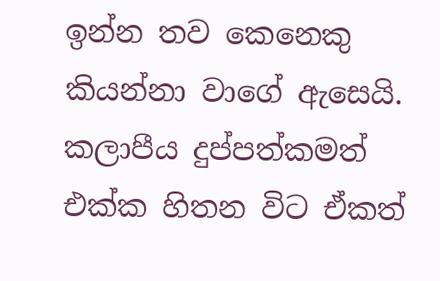ඉන්න තව කෙනෙකු කියන්නා වාගේ ඇසෙයි. කලාපීය දුප්පත්කමත් එක්ක හිතන විට ඒකත්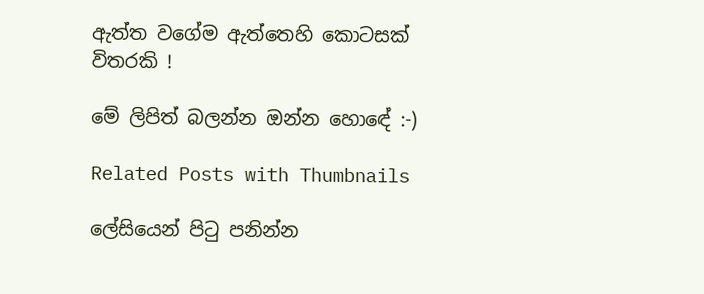ඇත්ත වගේම ඇත්තෙහි කොටසක් විතරකි !

මේ ලිපිත් බලන්න ඔන්න හොඳේ :-)

Related Posts with Thumbnails

ලේසියෙන් පිටු පනින්න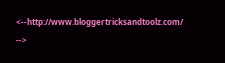<--http://www.bloggertricksandtoolz.com/ -->